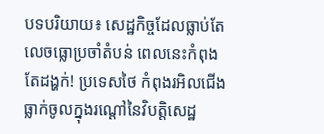បទបរិយាយ៖ សេដ្ឋកិច្ចដែលធ្លាប់តែលេចធ្លោប្រចាំតំបន់ ពេលនេះកំពុងតែដង្ហក់! ប្រទេសថៃ កំពុងរអិលជើងធ្លាក់ចូលក្នុងរណ្តៅនៃវិបត្តិសេដ្ឋ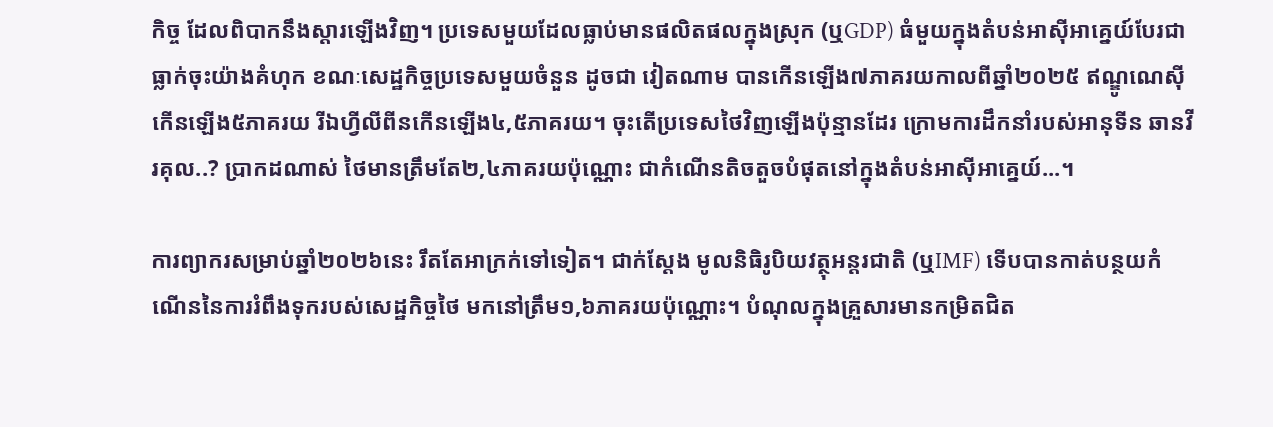កិច្ច ដែលពិបាកនឹងស្តារឡើងវិញ។ ប្រទេសមួយដែលធ្លាប់មានផលិតផលក្នុងស្រុក (ឬGDP) ធំមួយក្នុងតំបន់អាស៊ីអាគ្នេយ៍បែរជាធ្លាក់ចុះយ៉ាងគំហុក ខណៈសេដ្ឋកិច្ចប្រទេសមួយចំនួន ដូចជា វៀតណាម បានកើនឡើង៧ភាគរយកាលពីឆ្នាំ២០២៥ ឥណ្ឌូណេស៊ីកើនឡើង៥ភាគរយ រីឯហ្វីលីពីនកើនឡើង៤,៥ភាគរយ។ ចុះតើប្រទេសថៃវិញឡើងប៉ុន្មានដែរ ក្រោមការដឹកនាំរបស់អានុទីន ឆានវីរគុល..? ប្រាកដណាស់ ថៃមានត្រឹមតែ២,៤ភាគរយប៉ុណ្ណោះ ជាកំណើនតិចតួចបំផុតនៅក្នុងតំបន់អាស៊ីអាគ្នេយ៍...។

ការព្យាករសម្រាប់ឆ្នាំ២០២៦នេះ រឹតតែអាក្រក់ទៅទៀត។ ជាក់ស្តែង មូលនិធិរូបិយវត្ថុអន្តរជាតិ (ឬIMF) ទើបបានកាត់បន្ថយកំណើននៃការរំពឹងទុករបស់សេដ្ឋកិច្ចថៃ មកនៅត្រឹម១,៦ភាគរយប៉ុណ្ណោះ។ បំណុលក្នុងគ្រួសារមានកម្រិតជិត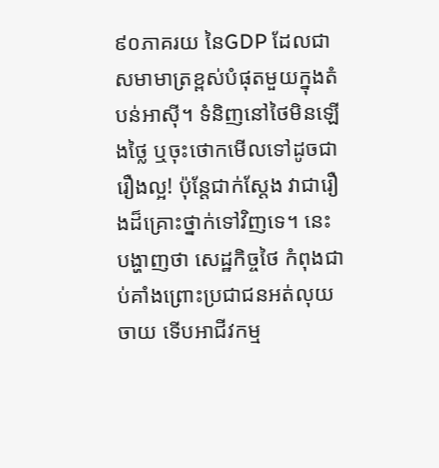៩០ភាគរយ នៃGDP ដែលជាសមាមាត្រខ្ពស់បំផុតមួយក្នុងតំបន់អាស៊ី។ ទំនិញនៅថៃមិនឡើងថ្លៃ ឬចុះថោកមើលទៅដូចជារឿងល្អ! ប៉ុន្តែជាក់ស្តែង វាជារឿងដ៏គ្រោះថ្នាក់ទៅវិញទេ។ នេះបង្ហាញថា សេដ្ឋកិច្ចថៃ កំពុងជាប់គាំងព្រោះប្រជាជនអត់លុយចាយ ទើបអាជីវកម្ម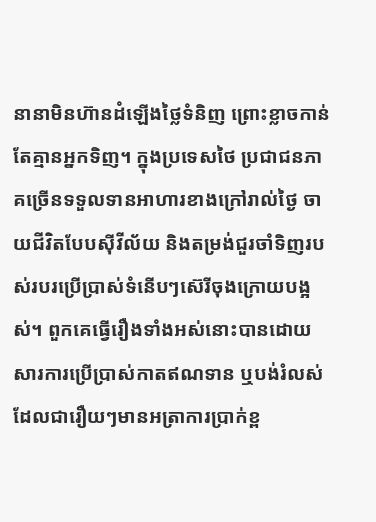នានាមិនហ៊ានដំឡើងថ្លៃទំនិញ ព្រោះខ្លាចកាន់តែគ្មានអ្នកទិញ។ ក្នុងប្រទេសថៃ ប្រជាជនភាគច្រើនទទួលទានអាហារខាងក្រៅរាល់ថ្ងៃ ចាយជីវិតបែបស៊ីវីល័យ និងតម្រង់ជួរចាំទិញរបស់របរប្រើប្រាស់ទំនើបៗស៊េរីចុងក្រោយបង្អស់។ ពួកគេធ្វើរឿងទាំងអស់នោះបានដោយសារការប្រើប្រាស់កាតឥណទាន ឬបង់រំលស់ ដែលជារឿយៗមានអត្រាការប្រាក់ខ្ព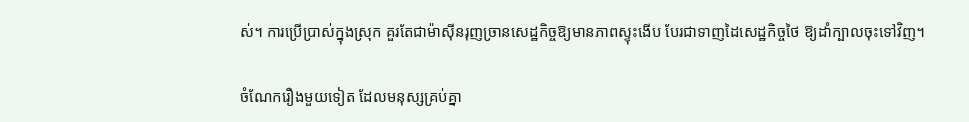ស់។ ការប្រើប្រាស់ក្នុងស្រុក គួរតែជាម៉ាស៊ីនរុញច្រានសេដ្ឋកិច្ចឱ្យមានភាពស្ទុះងើប បែរជាទាញដៃសេដ្ឋកិច្ចថៃ ឱ្យដាំក្បាលចុះទៅវិញ។

ចំណែករឿងមួយទៀត ដែលមនុស្សគ្រប់គ្នា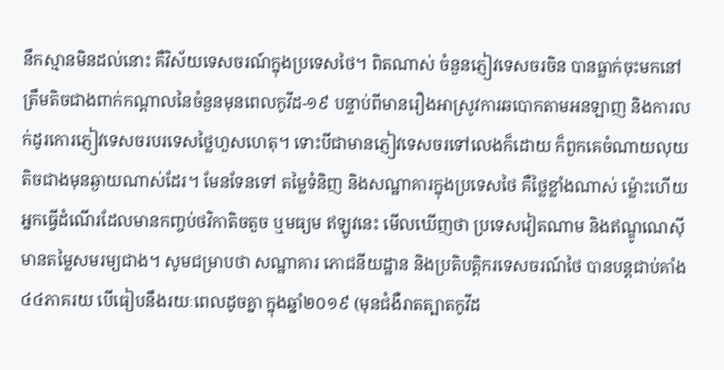នឹកស្មានមិនដល់នោះ គឺវិស័យទេសចរណ៍ក្នុងប្រទេសថៃ។ ពិតណាស់ ចំនួនភ្ញៀវទេសចរចិន បានធ្លាក់ចុះមកនៅត្រឹមតិចជាងពាក់កណ្តាលនៃចំនួនមុនពេលកូវីដ-១៩ បន្ទាប់ពីមានរឿងអាស្រូវការឆបោកតាមអនឡាញ និងការលក់ដូរកោរភ្ញៀវទេសចរបរទេសថ្លៃហួសហេតុ។ ទោះបីជាមានភ្ញៀវទេសចរទៅលេងក៏ដោយ ក៏ពួកគេចំណាយលុយតិចជាងមុនឆ្ងាយណាស់ដែរ។ មែនទែនទៅ តម្លៃទំនិញ និងសណ្ឋាគារក្នុងប្រទេសថៃ គឺថ្លៃខ្លាំងណាស់ ម្ល៉ោះហើយអ្នកធ្វើដំណើរដែលមានកញ្ចប់ថវិកាតិចតួច ឬមធ្យម ឥឡូវនេះ មើលឃើញថា ប្រទេសវៀតណាម និងឥណ្ឌូណេស៊ី មានតម្លៃសមរម្យជាង។ សូមជម្រាបថា សណ្ឋាគារ ភោជនីយដ្ឋាន និងប្រតិបត្តិករទេសចរណ៍ថៃ បានបន្តជាប់គាំង ៤៤ភាគរយ បើធៀបនឹងរយៈពេលដូចគ្នា ក្នុងឆ្នាំ២០១៩ (មុនជំងឺរាតត្បាតកូវីដ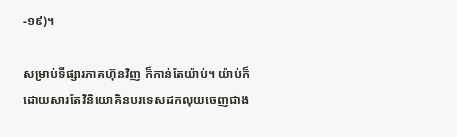-១៩)។

សម្រាប់ទីផ្សារភាគហ៊ុនវិញ ក៏កាន់តែយ៉ាប់។ យ៉ាប់ក៏ដោយសារតែវិនិយោគិនបរទេសដកលុយចេញជាង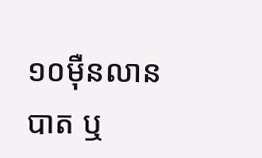១០ម៉ឺនលានបាត ឬ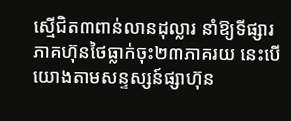ស្មើជិត៣ពាន់លានដុល្លារ នាំឱ្យទីផ្សារភាគហ៊ុនថៃធ្លាក់ចុះ២៣ភាគរយ នេះបើយោងតាមសន្ទស្សន៍ផ្សាហ៊ុន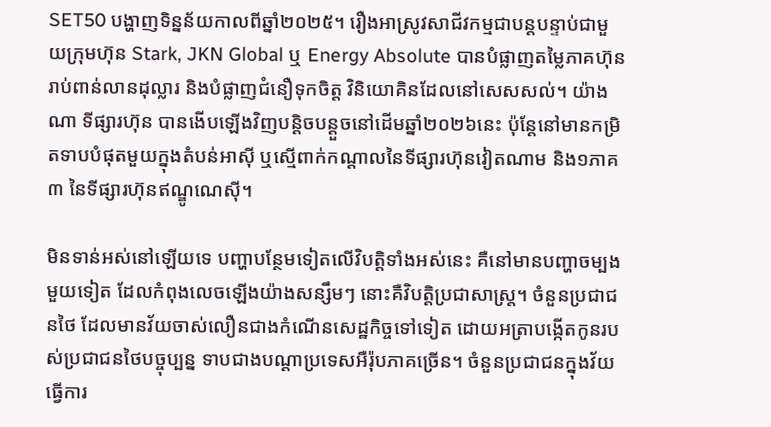SET50 បង្ហាញទិន្នន័យកាលពីឆ្នាំ២០២៥។ រឿងអាស្រូវសាជីវកម្មជាបន្តបន្ទាប់ជាមួយក្រុមហ៊ុន Stark, JKN Global ឬ Energy Absolute បានបំផ្លាញតម្លៃភាគហ៊ុនរាប់ពាន់លានដុល្លារ និងបំផ្លាញជំនឿទុកចិត្ត វិនិយោគិនដែលនៅសេសសល់។ យ៉ាងណា ទីផ្សារហ៊ុន បានងើបឡើងវិញបន្តិចបន្តួចនៅដើមឆ្នាំ២០២៦នេះ ប៉ុន្តែនៅមានកម្រិតទាបបំផុតមួយក្នុងតំបន់អាស៊ី ឬស្មើពាក់កណ្តាលនៃទីផ្សារហ៊ុនវៀតណាម និង១ភាគ៣ នៃទីផ្សារហ៊ុនឥណ្ឌូណេស៊ី។

មិនទាន់អស់នៅឡើយទេ បញ្ហាបន្ថែមទៀតលើវិបត្តិទាំងអស់នេះ គឺនៅមានបញ្ហាចម្បងមួយទៀត ដែលកំពុងលេចឡើងយ៉ាងសន្សឹមៗ នោះគឺវិបត្តិប្រជាសាស្រ្ត។ ចំនួនប្រជាជនថៃ ដែលមានវ័យចាស់លឿនជាងកំណើនសេដ្ឋកិច្ចទៅទៀត ដោយអត្រាបង្កើតកូនរបស់ប្រជាជនថៃបច្ចុប្បន្ន ទាបជាងបណ្តាប្រទេសអឺរ៉ុបភាគច្រើន។ ចំនួនប្រជាជនក្នុងវ័យធ្វើការ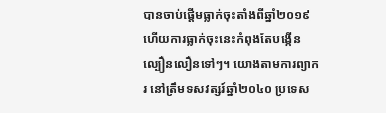បានចាប់ផ្តើមធ្លាក់ចុះតាំងពីឆ្នាំ២០១៩ ហើយការធ្លាក់ចុះនេះកំពុងតែបង្កើនល្បឿនលឿនទៅៗ។ យោងតាមការព្យាករ នៅត្រឹមទសវត្សរ៍ឆ្នាំ២០៤០ ប្រទេស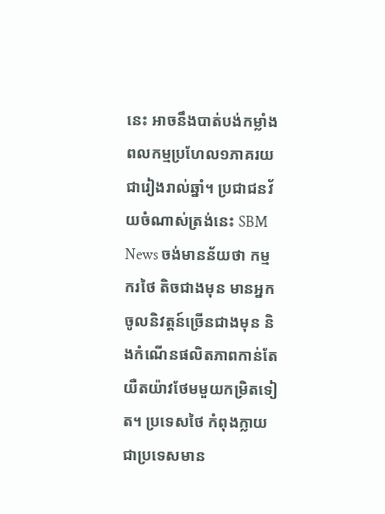នេះ អាចនឹងបាត់បង់កម្លាំងពលកម្មប្រហែល១ភាគរយជារៀងរាល់ឆ្នាំ។ ប្រជាជនវ័យចំណាស់ត្រង់នេះ SBM News ចង់មានន័យថា កម្មករថៃ តិចជាងមុន មានអ្នកចូលនិវត្តន៍ច្រើនជាងមុន និងកំណើនផលិតភាពកាន់តែយឺតយ៉ាវថែមមួយកម្រិតទៀត។ ប្រទេសថៃ កំពុងក្លាយជាប្រទេសមាន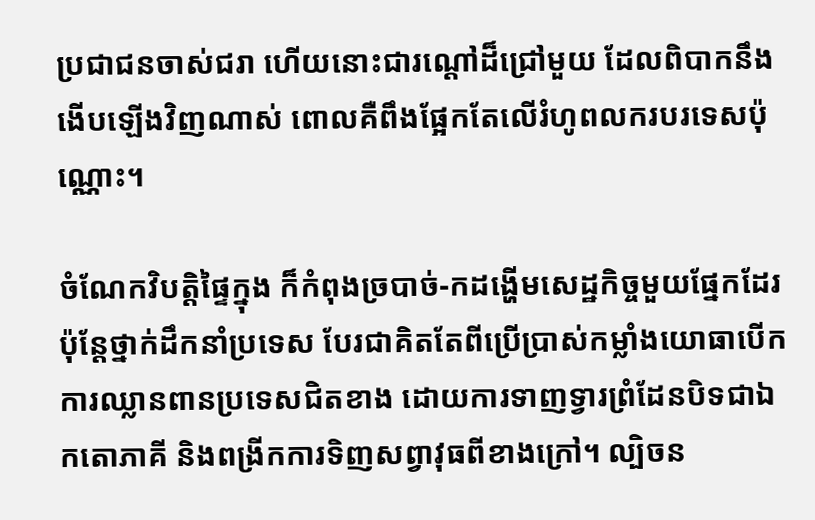ប្រជាជនចាស់ជរា ហើយនោះជារណ្តៅដ៏ជ្រៅមួយ ដែលពិបាកនឹងងើបឡើងវិញណាស់ ពោលគឺពឹងផ្អែកតែលើរំហូពលករបរទេសប៉ុណ្ណោះ។

ចំណែកវិបត្តិផ្ទៃក្នុង ក៏កំពុងច្របាច់-កដង្ហើមសេដ្ឋកិច្ចមួយផ្នែកដែរ ប៉ុន្តែថ្នាក់ដឹកនាំប្រទេស បែរជាគិតតែពីប្រើប្រាស់កម្លាំងយោធាបើកការឈ្លានពានប្រទេសជិតខាង ដោយការទាញទ្វារព្រំដែនបិទជាឯកតោភាគី និងពង្រីកការទិញសព្វាវុធពីខាងក្រៅ។ ល្បិចន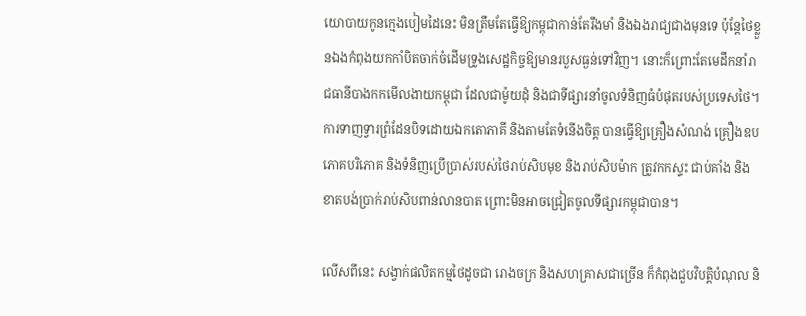យោបាយកូនក្មេងបៀមដៃនេះ មិនត្រឹមតែធ្វើឱ្យកម្ពុជាកាន់តែរឹងមាំ និងឯងរាជ្យជាងមុនទេ ប៉ុន្តែថៃខ្លួនឯងកំពុងយកកាំបិតចាក់ចំដើមទ្រូងសេដ្ឋកិច្ចឱ្យមានរបួសធ្ងន់ទៅវិញ។ នោះក៏ព្រោះតែមេដឹកនាំរាជធានីបាងកកមើលងាយកម្ពុជា ដែលជាម៉ូយដុំ និងជាទីផ្សារនាំចូលទំនិញធំបំផុតរបស់ប្រទេសថៃ។ ការទាញទ្វារព្រំដែនបិទដោយឯកតោភាគី និងតាមតែទំនើងចិត្ត បានធ្វើឱ្យគ្រឿងសំណង់ គ្រឿងឧបភោគបរិភោគ និងទំនិញប្រើប្រាស់របស់ថៃរាប់សិបមុខ និងរាប់សិបម៉ាក ត្រូវកកស្ទះ ជាប់គាំង និងខាតបង់ប្រាក់រាប់សិបពាន់លានបាត ព្រោះមិនអាចជ្រៀតចូលទីផ្សារកម្ពុជាបាន។

លើសពីនេះ សង្វាក់ផលិតកម្មថៃដូចជា រោងចក្រ និងសហគ្រាសជាច្រើន ក៏កំពុងជួបវិបត្តិបំណុល និ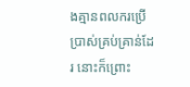ងគ្មានពលករប្រើប្រាស់គ្រប់គ្រាន់ដែរ នោះក៏ព្រោះ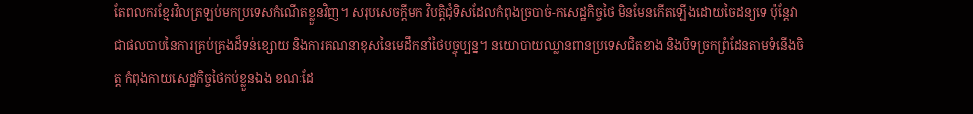តែពលករខ្មែរវិលត្រឡប់មកប្រទេសកំណើតខ្លួនវិញ។ សរុបសេចក្តីមក វិបត្តិជុំទិសដែលកំពុងច្របាច់-កសេដ្ឋកិច្ចថៃ មិនមែនកើតឡើងដោយចៃដន្យទេ ប៉ុន្តែវាជាផលបាបនៃការគ្រប់គ្រងដ៏ទន់ខ្សោយ និងការគណនាខុសនៃមេដឹកនាំថៃបច្ចុប្បន្ន។ នយោបាយឈ្លានពានប្រទេសជិតខាង និងបិទច្រកព្រំដែនតាមទំនើងចិត្ត កំពុងកាយសេដ្ឋកិច្ចថៃកប់ខ្លួនឯង ខណៈដែ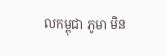លកម្ពុជា ភូមា មិន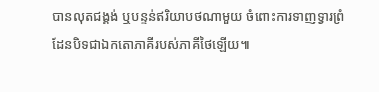បានលុតជង្គង់ ឬបន្ទន់ឥរិយាបថណាមួយ ចំពោះការទាញទ្វារព្រំដែនបិទជាឯកតោភាគីរបស់ភាគីថៃឡើយ៕